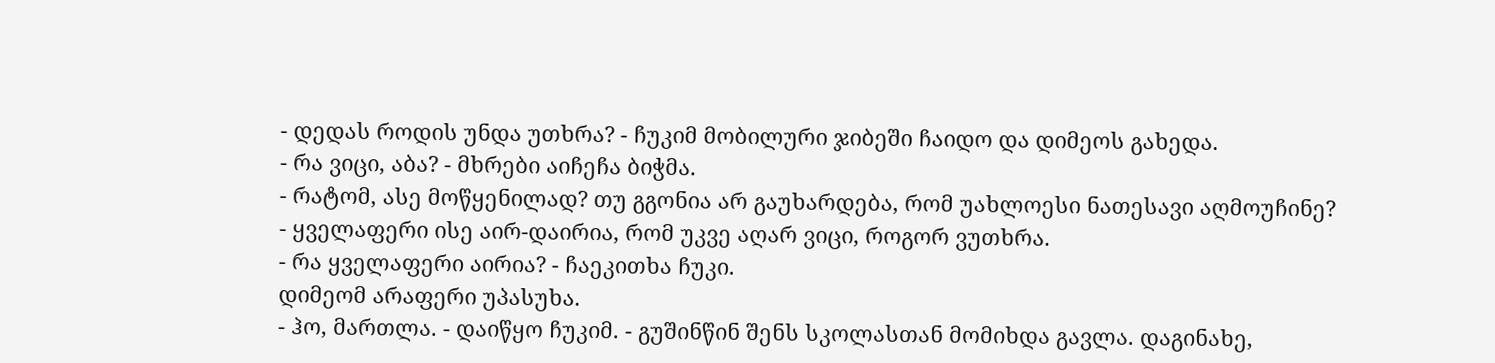- დედას როდის უნდა უთხრა? - ჩუკიმ მობილური ჯიბეში ჩაიდო და დიმეოს გახედა.
- რა ვიცი, აბა? - მხრები აიჩეჩა ბიჭმა.
- რატომ, ასე მოწყენილად? თუ გგონია არ გაუხარდება, რომ უახლოესი ნათესავი აღმოუჩინე?
- ყველაფერი ისე აირ-დაირია, რომ უკვე აღარ ვიცი, როგორ ვუთხრა.
- რა ყველაფერი აირია? - ჩაეკითხა ჩუკი.
დიმეომ არაფერი უპასუხა.
- ჰო, მართლა. - დაიწყო ჩუკიმ. - გუშინწინ შენს სკოლასთან მომიხდა გავლა. დაგინახე,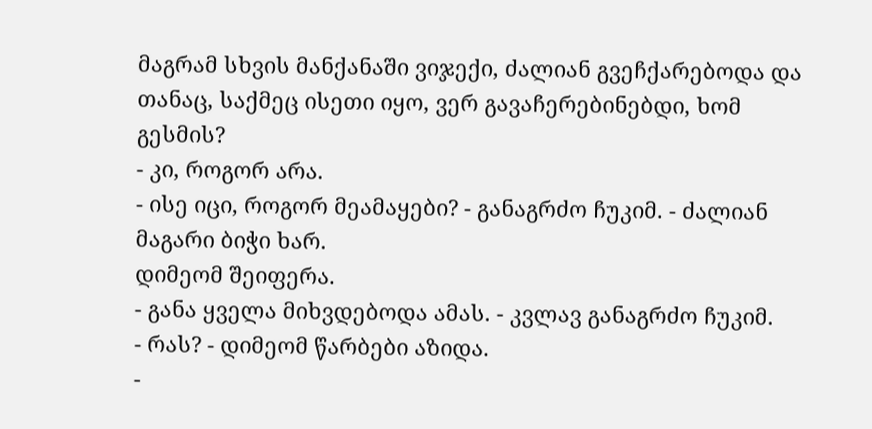მაგრამ სხვის მანქანაში ვიჯექი, ძალიან გვეჩქარებოდა და თანაც, საქმეც ისეთი იყო, ვერ გავაჩერებინებდი, ხომ გესმის?
- კი, როგორ არა.
- ისე იცი, როგორ მეამაყები? - განაგრძო ჩუკიმ. - ძალიან მაგარი ბიჭი ხარ.
დიმეომ შეიფერა.
- განა ყველა მიხვდებოდა ამას. - კვლავ განაგრძო ჩუკიმ.
- რას? - დიმეომ წარბები აზიდა.
-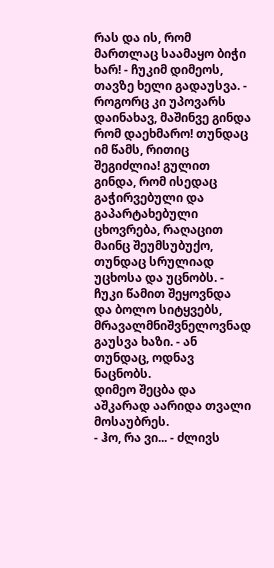რას და ის, რომ მართლაც საამაყო ბიჭი ხარ! - ჩუკიმ დიმეოს, თავზე ხელი გადაუსვა. - როგორც კი უპოვარს დაინახავ, მაშინვე გინდა რომ დაეხმარო! თუნდაც იმ წამს, რითიც შეგიძლია! გულით გინდა, რომ ისედაც გაჭირვებული და გაპარტახებული ცხოვრება, რაღაცით მაინც შეუმსუბუქო, თუნდაც სრულიად უცხოსა და უცნობს. - ჩუკი წამით შეყოვნდა და ბოლო სიტყვებს, მრავალმნიშვნელოვნად გაუსვა ხაზი. - ან თუნდაც, ოდნავ ნაცნობს.
დიმეო შეცბა და აშკარად აარიდა თვალი მოსაუბრეს.
- ჰო, რა ვი... - ძლივს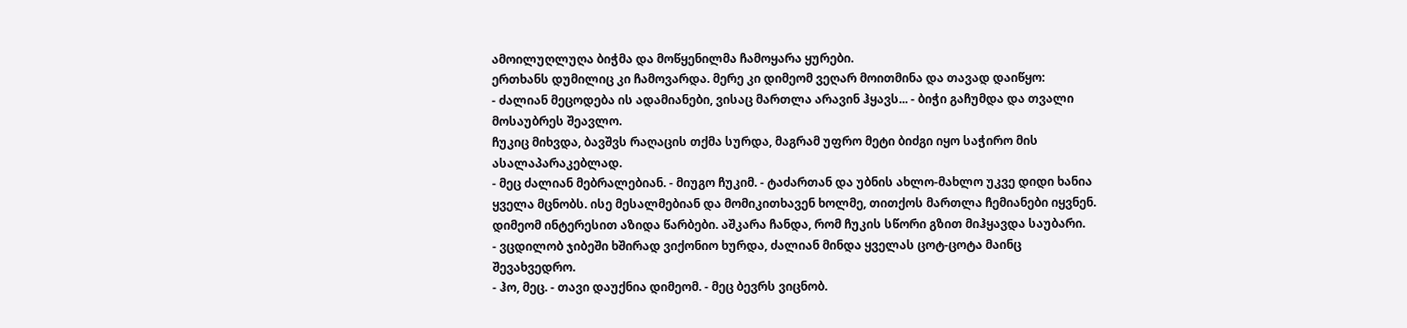ამოილუღლუღა ბიჭმა და მოწყენილმა ჩამოყარა ყურები.
ერთხანს დუმილიც კი ჩამოვარდა. მერე კი დიმეომ ვეღარ მოითმინა და თავად დაიწყო:
- ძალიან მეცოდება ის ადამიანები, ვისაც მართლა არავინ ჰყავს... - ბიჭი გაჩუმდა და თვალი მოსაუბრეს შეავლო.
ჩუკიც მიხვდა, ბავშვს რაღაცის თქმა სურდა, მაგრამ უფრო მეტი ბიძგი იყო საჭირო მის ასალაპარაკებლად.
- მეც ძალიან მებრალებიან. - მიუგო ჩუკიმ. - ტაძართან და უბნის ახლო-მახლო უკვე დიდი ხანია ყველა მცნობს. ისე მესალმებიან და მომიკითხავენ ხოლმე, თითქოს მართლა ჩემიანები იყვნენ.
დიმეომ ინტერესით აზიდა წარბები. აშკარა ჩანდა, რომ ჩუკის სწორი გზით მიჰყავდა საუბარი.
- ვცდილობ ჯიბეში ხშირად ვიქონიო ხურდა, ძალიან მინდა ყველას ცოტ-ცოტა მაინც შევახვედრო.
- ჰო, მეც. - თავი დაუქნია დიმეომ. - მეც ბევრს ვიცნობ.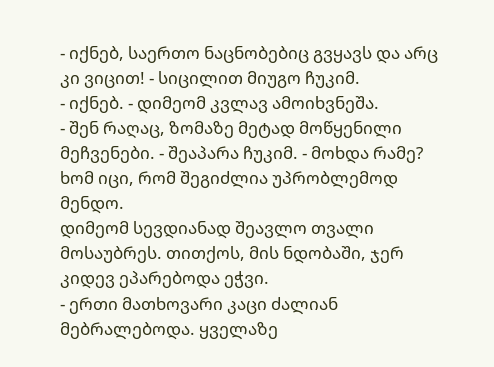- იქნებ, საერთო ნაცნობებიც გვყავს და არც კი ვიცით! - სიცილით მიუგო ჩუკიმ.
- იქნებ. - დიმეომ კვლავ ამოიხვნეშა.
- შენ რაღაც, ზომაზე მეტად მოწყენილი მეჩვენები. - შეაპარა ჩუკიმ. - მოხდა რამე? ხომ იცი, რომ შეგიძლია უპრობლემოდ მენდო.
დიმეომ სევდიანად შეავლო თვალი მოსაუბრეს. თითქოს, მის ნდობაში, ჯერ კიდევ ეპარებოდა ეჭვი.
- ერთი მათხოვარი კაცი ძალიან მებრალებოდა. ყველაზე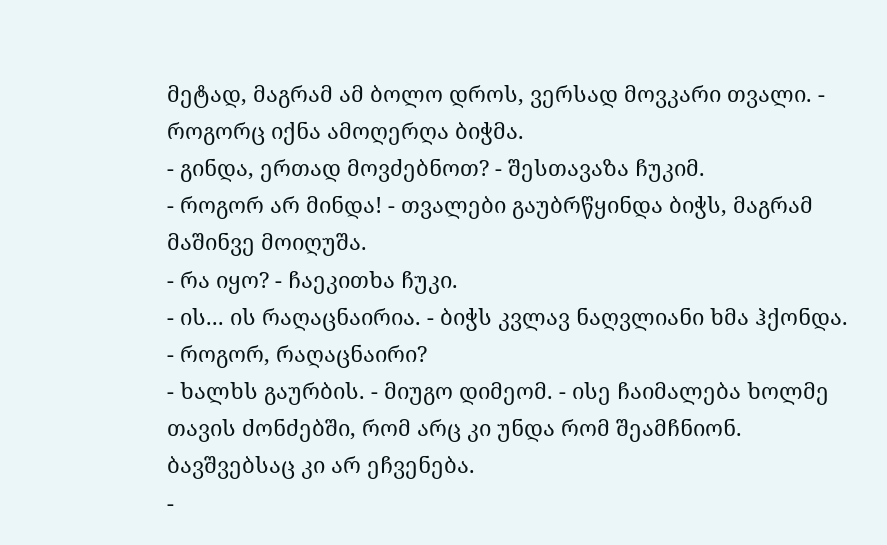მეტად, მაგრამ ამ ბოლო დროს, ვერსად მოვკარი თვალი. - როგორც იქნა ამოღერღა ბიჭმა.
- გინდა, ერთად მოვძებნოთ? - შესთავაზა ჩუკიმ.
- როგორ არ მინდა! - თვალები გაუბრწყინდა ბიჭს, მაგრამ მაშინვე მოიღუშა.
- რა იყო? - ჩაეკითხა ჩუკი.
- ის... ის რაღაცნაირია. - ბიჭს კვლავ ნაღვლიანი ხმა ჰქონდა.
- როგორ, რაღაცნაირი?
- ხალხს გაურბის. - მიუგო დიმეომ. - ისე ჩაიმალება ხოლმე თავის ძონძებში, რომ არც კი უნდა რომ შეამჩნიონ. ბავშვებსაც კი არ ეჩვენება.
-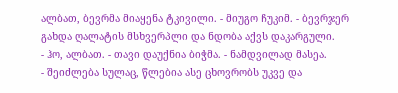ალბათ, ბევრმა მიაყენა ტკივილი. - მიუგო ჩუკიმ. - ბევრჯერ გახდა ღალატის მსხვერპლი და ნდობა აქვს დაკარგული.
- ჰო, ალბათ. - თავი დაუქნია ბიჭმა. - ნამდვილად მასეა.
- შეიძლება სულაც, წლებია ასე ცხოვრობს უკვე და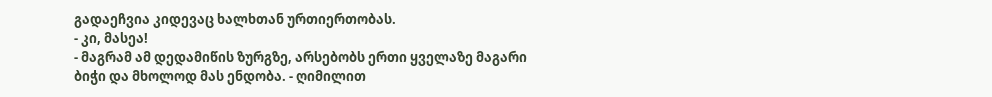გადაეჩვია კიდევაც ხალხთან ურთიერთობას.
- კი, მასეა!
- მაგრამ ამ დედამიწის ზურგზე, არსებობს ერთი ყველაზე მაგარი ბიჭი და მხოლოდ მას ენდობა. - ღიმილით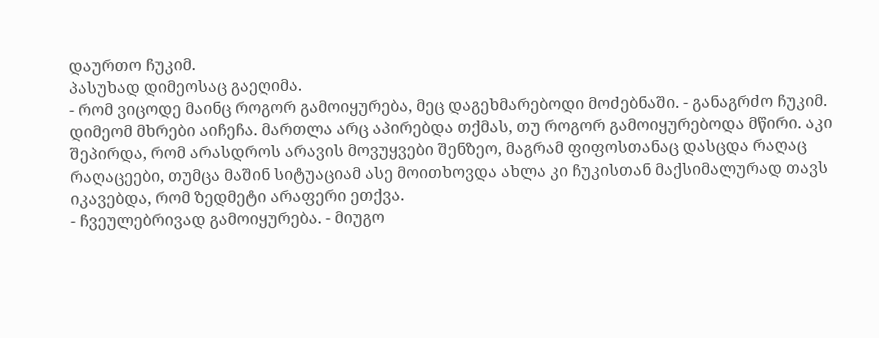დაურთო ჩუკიმ.
პასუხად დიმეოსაც გაეღიმა.
- რომ ვიცოდე მაინც როგორ გამოიყურება, მეც დაგეხმარებოდი მოძებნაში. - განაგრძო ჩუკიმ.
დიმეომ მხრები აიჩეჩა. მართლა არც აპირებდა თქმას, თუ როგორ გამოიყურებოდა მწირი. აკი შეპირდა, რომ არასდროს არავის მოვუყვები შენზეო, მაგრამ ფიფოსთანაც დასცდა რაღაც რაღაცეები, თუმცა მაშინ სიტუაციამ ასე მოითხოვდა ახლა კი ჩუკისთან მაქსიმალურად თავს იკავებდა, რომ ზედმეტი არაფერი ეთქვა.
- ჩვეულებრივად გამოიყურება. - მიუგო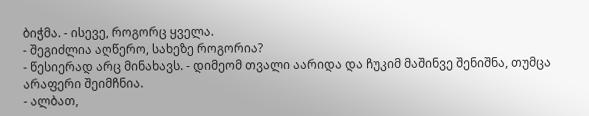ბიჭმა. - ისევე, როგორც ყველა.
- შეგიძლია აღწერო, სახეზე როგორია?
- წესიერად არც მინახავს. - დიმეომ თვალი აარიდა და ჩუკიმ მაშინვე შენიშნა, თუმცა არაფერი შეიმჩნია.
- ალბათ,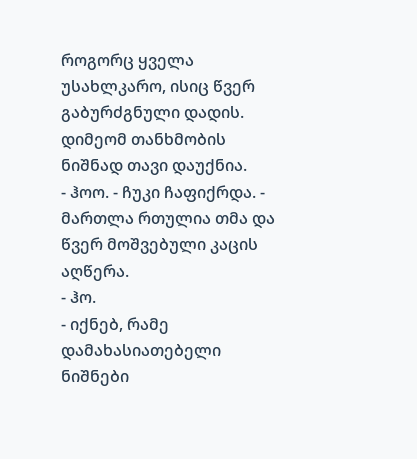როგორც ყველა უსახლკარო, ისიც წვერ გაბურძგნული დადის.
დიმეომ თანხმობის ნიშნად თავი დაუქნია.
- ჰოო. - ჩუკი ჩაფიქრდა. - მართლა რთულია თმა და წვერ მოშვებული კაცის აღწერა.
- ჰო.
- იქნებ, რამე დამახასიათებელი ნიშნები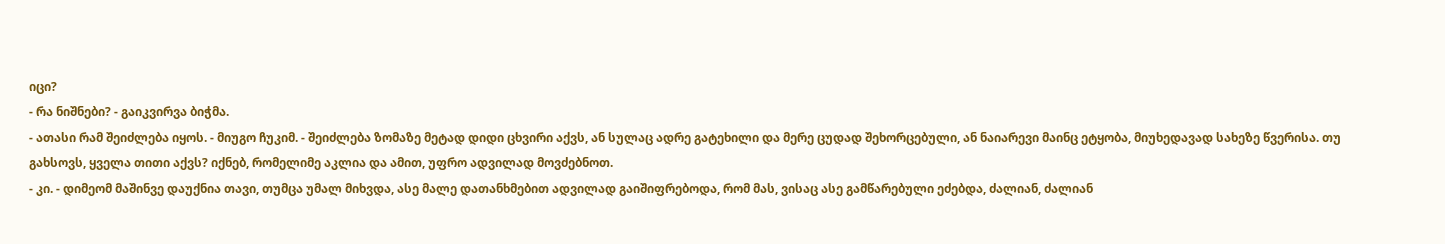იცი?
- რა ნიშნები? - გაიკვირვა ბიჭმა.
- ათასი რამ შეიძლება იყოს. - მიუგო ჩუკიმ. - შეიძლება ზომაზე მეტად დიდი ცხვირი აქვს, ან სულაც ადრე გატეხილი და მერე ცუდად შეხორცებული, ან ნაიარევი მაინც ეტყობა, მიუხედავად სახეზე წვერისა. თუ გახსოვს, ყველა თითი აქვს? იქნებ, რომელიმე აკლია და ამით, უფრო ადვილად მოვძებნოთ.
- კი. - დიმეომ მაშინვე დაუქნია თავი, თუმცა უმალ მიხვდა, ასე მალე დათანხმებით ადვილად გაიშიფრებოდა, რომ მას, ვისაც ასე გამწარებული ეძებდა, ძალიან, ძალიან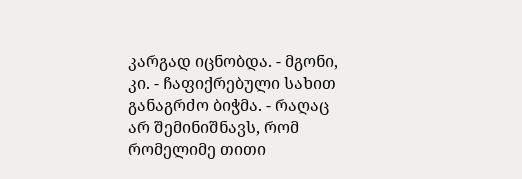კარგად იცნობდა. - მგონი, კი. - ჩაფიქრებული სახით განაგრძო ბიჭმა. - რაღაც არ შემინიშნავს, რომ რომელიმე თითი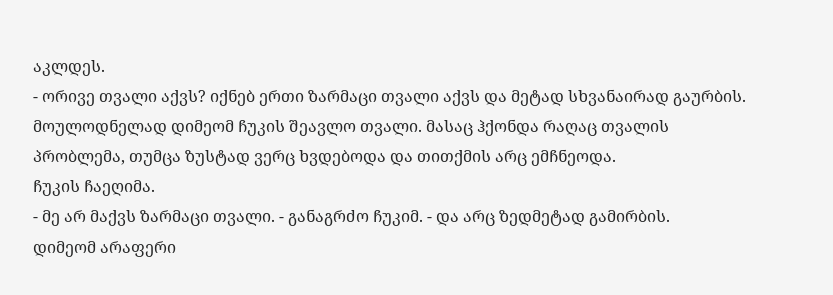აკლდეს.
- ორივე თვალი აქვს? იქნებ ერთი ზარმაცი თვალი აქვს და მეტად სხვანაირად გაურბის.
მოულოდნელად დიმეომ ჩუკის შეავლო თვალი. მასაც ჰქონდა რაღაც თვალის პრობლემა, თუმცა ზუსტად ვერც ხვდებოდა და თითქმის არც ემჩნეოდა.
ჩუკის ჩაეღიმა.
- მე არ მაქვს ზარმაცი თვალი. - განაგრძო ჩუკიმ. - და არც ზედმეტად გამირბის.
დიმეომ არაფერი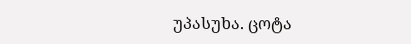უპასუხა. ცოტა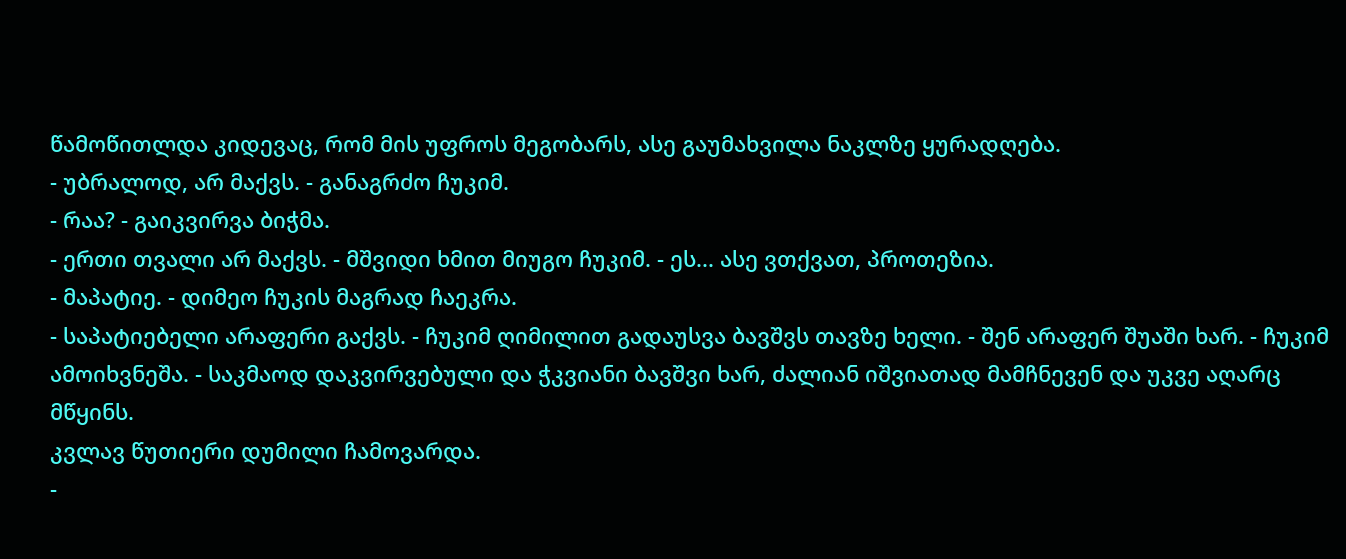წამოწითლდა კიდევაც, რომ მის უფროს მეგობარს, ასე გაუმახვილა ნაკლზე ყურადღება.
- უბრალოდ, არ მაქვს. - განაგრძო ჩუკიმ.
- რაა? - გაიკვირვა ბიჭმა.
- ერთი თვალი არ მაქვს. - მშვიდი ხმით მიუგო ჩუკიმ. - ეს... ასე ვთქვათ, პროთეზია.
- მაპატიე. - დიმეო ჩუკის მაგრად ჩაეკრა.
- საპატიებელი არაფერი გაქვს. - ჩუკიმ ღიმილით გადაუსვა ბავშვს თავზე ხელი. - შენ არაფერ შუაში ხარ. - ჩუკიმ ამოიხვნეშა. - საკმაოდ დაკვირვებული და ჭკვიანი ბავშვი ხარ, ძალიან იშვიათად მამჩნევენ და უკვე აღარც მწყინს.
კვლავ წუთიერი დუმილი ჩამოვარდა.
-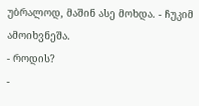უბრალოდ, მაშინ ასე მოხდა. - ჩუკიმ ამოიხვნეშა.
- როდის?
-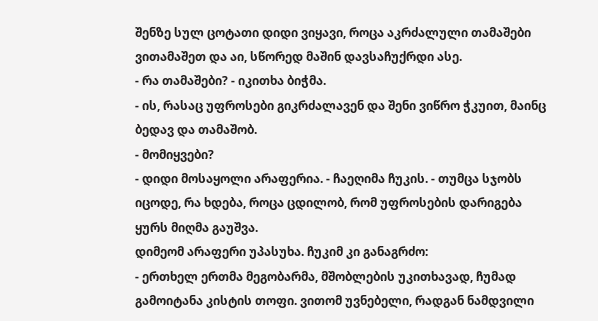შენზე სულ ცოტათი დიდი ვიყავი, როცა აკრძალული თამაშები ვითამაშეთ და აი, სწორედ მაშინ დავსაჩუქრდი ასე.
- რა თამაშები? - იკითხა ბიჭმა.
- ის, რასაც უფროსები გიკრძალავენ და შენი ვიწრო ჭკუით, მაინც ბედავ და თამაშობ.
- მომიყვები?
- დიდი მოსაყოლი არაფერია. - ჩაეღიმა ჩუკის. - თუმცა სჯობს იცოდე, რა ხდება, როცა ცდილობ, რომ უფროსების დარიგება ყურს მიღმა გაუშვა.
დიმეომ არაფერი უპასუხა. ჩუკიმ კი განაგრძო:
- ერთხელ ერთმა მეგობარმა, მშობლების უკითხავად, ჩუმად გამოიტანა კისტის თოფი. ვითომ უვნებელი, რადგან ნამდვილი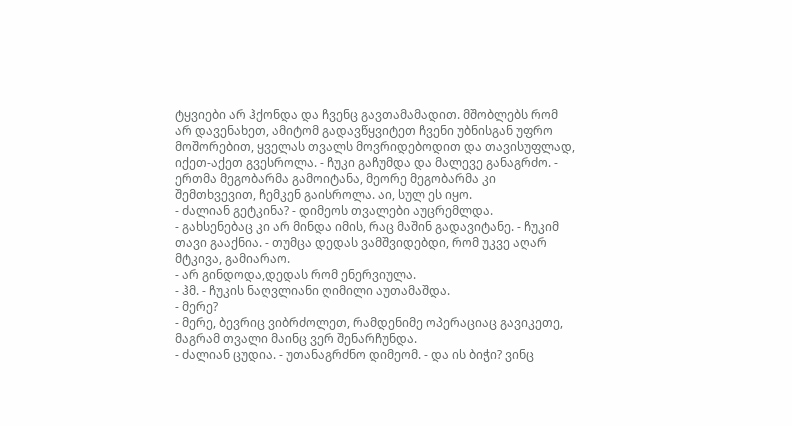ტყვიები არ ჰქონდა და ჩვენც გავთამამადით. მშობლებს რომ არ დავენახეთ, ამიტომ გადავწყვიტეთ ჩვენი უბნისგან უფრო მოშორებით, ყველას თვალს მოვრიდებოდით და თავისუფლად, იქეთ-აქეთ გვესროლა. - ჩუკი გაჩუმდა და მალევე განაგრძო. - ერთმა მეგობარმა გამოიტანა, მეორე მეგობარმა კი შემთხვევით, ჩემკენ გაისროლა. აი, სულ ეს იყო.
- ძალიან გეტკინა? - დიმეოს თვალები აუცრემლდა.
- გახსენებაც კი არ მინდა იმის, რაც მაშინ გადავიტანე. - ჩუკიმ თავი გააქნია. - თუმცა დედას ვამშვიდებდი, რომ უკვე აღარ მტკივა, გამიარაო.
- არ გინდოდა,დედას რომ ენერვიულა.
- ჰმ. - ჩუკის ნაღვლიანი ღიმილი აუთამაშდა.
- მერე?
- მერე, ბევრიც ვიბრძოლეთ, რამდენიმე ოპერაციაც გავიკეთე, მაგრამ თვალი მაინც ვერ შენარჩუნდა.
- ძალიან ცუდია. - უთანაგრძნო დიმეომ. - და ის ბიჭი? ვინც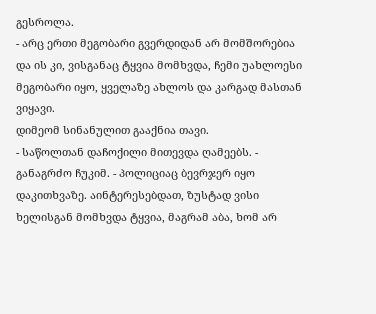გესროლა.
- არც ერთი მეგობარი გვერდიდან არ მომშორებია და ის კი, ვისგანაც ტყვია მომხვდა, ჩემი უახლოესი მეგობარი იყო, ყველაზე ახლოს და კარგად მასთან ვიყავი.
დიმეომ სინანულით გააქნია თავი.
- საწოლთან დაჩოქილი მითევდა ღამეებს. - განაგრძო ჩუკიმ. - პოლიციაც ბევრჯერ იყო დაკითხვაზე. აინტერესებდათ, ზუსტად ვისი ხელისგან მომხვდა ტყვია, მაგრამ აბა, ხომ არ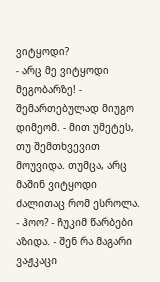ვიტყოდი?
- არც მე ვიტყოდი მეგობარზე! - შემართებულად მიუგო დიმეომ. - მით უმეტეს, თუ შემთხვევით მოუვიდა. თუმცა, არც მაშინ ვიტყოდი ძალითაც რომ ესროლა.
- ჰოო? - ჩუკიმ წარბები აზიდა. - შენ რა მაგარი ვაჟკაცი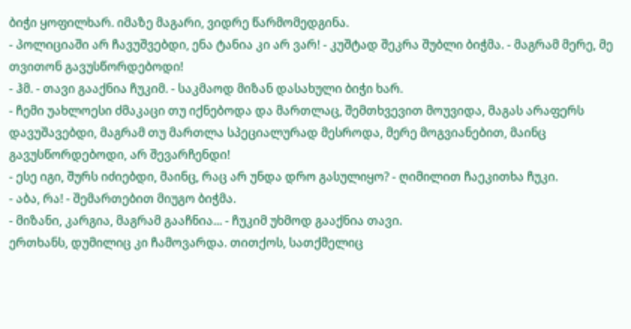ბიჭი ყოფილხარ. იმაზე მაგარი, ვიდრე წარმომედგინა.
- პოლიციაში არ ჩავუშვებდი, ენა ტანია კი არ ვარ! - კუშტად შეკრა შუბლი ბიჭმა. - მაგრამ მერე, მე თვითონ გავუსწორდებოდი!
- ჰმ. - თავი გააქნია ჩუკიმ. - საკმაოდ მიზან დასახული ბიჭი ხარ.
- ჩემი უახლოესი ძმაკაცი თუ იქნებოდა და მართლაც, შემთხვევით მოუვიდა, მაგას არაფერს დავუშავებდი, მაგრამ თუ მართლა სპეციალურად მესროდა, მერე მოგვიანებით, მაინც გავუსწორდებოდი, არ შევარჩენდი!
- ესე იგი, შურს იძიებდი, მაინც, რაც არ უნდა დრო გასულიყო? - ღიმილით ჩაეკითხა ჩუკი.
- აბა, რა! - შემართებით მიუგო ბიჭმა.
- მიზანი, კარგია, მაგრამ გააჩნია... - ჩუკიმ უხმოდ გააქნია თავი.
ერთხანს, დუმილიც კი ჩამოვარდა. თითქოს, სათქმელიც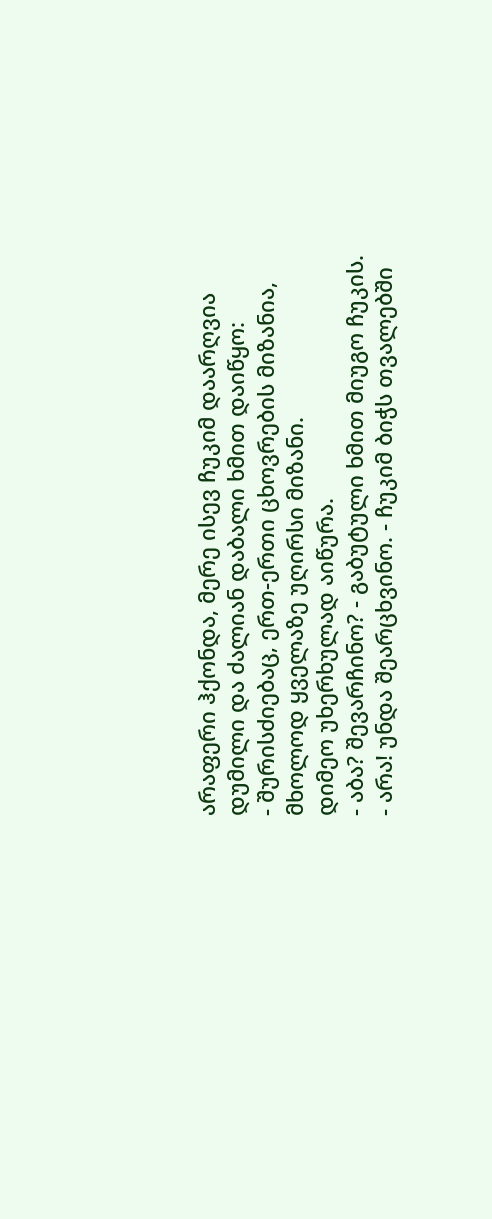არაფერი ჰქონდა, მერე ისევ ჩუკიმ დაარღვია დუმილი და ძალიან დაბალი ხმით დაიწყო:
- შურისძიებაც, ერთ-ერთი ცხოვრების მიზანია, მხოლოდ ყველაზე უღირსი მიზანი.
დიმეო უხერხულად აიწურა.
- აბა? შევარჩინო? - გაბუტული ხმით მიუგო ჩუკის.
- არა! უნდა შეარცხვინო. - ჩუკიმ ბიჭს თვალებში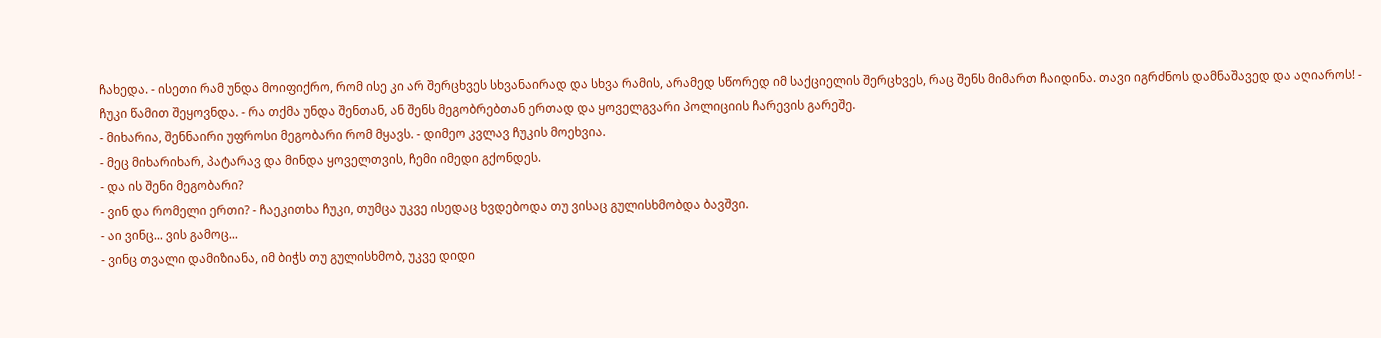ჩახედა. - ისეთი რამ უნდა მოიფიქრო, რომ ისე კი არ შერცხვეს სხვანაირად და სხვა რამის, არამედ სწორედ იმ საქციელის შერცხვეს, რაც შენს მიმართ ჩაიდინა. თავი იგრძნოს დამნაშავედ და აღიაროს! - ჩუკი წამით შეყოვნდა. - რა თქმა უნდა შენთან, ან შენს მეგობრებთან ერთად და ყოველგვარი პოლიციის ჩარევის გარეშე.
- მიხარია, შენნაირი უფროსი მეგობარი რომ მყავს. - დიმეო კვლავ ჩუკის მოეხვია.
- მეც მიხარიხარ, პატარავ და მინდა ყოველთვის, ჩემი იმედი გქონდეს.
- და ის შენი მეგობარი?
- ვინ და რომელი ერთი? - ჩაეკითხა ჩუკი, თუმცა უკვე ისედაც ხვდებოდა თუ ვისაც გულისხმობდა ბავშვი.
- აი ვინც... ვის გამოც...
- ვინც თვალი დამიზიანა, იმ ბიჭს თუ გულისხმობ, უკვე დიდი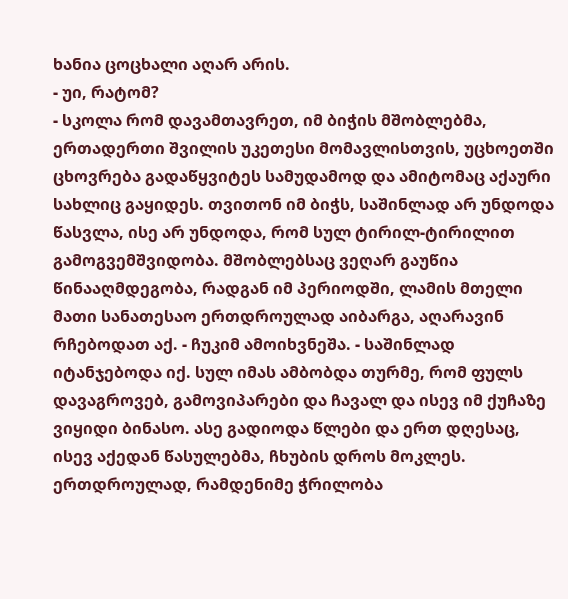ხანია ცოცხალი აღარ არის.
- უი, რატომ?
- სკოლა რომ დავამთავრეთ, იმ ბიჭის მშობლებმა, ერთადერთი შვილის უკეთესი მომავლისთვის, უცხოეთში ცხოვრება გადაწყვიტეს სამუდამოდ და ამიტომაც აქაური სახლიც გაყიდეს. თვითონ იმ ბიჭს, საშინლად არ უნდოდა წასვლა, ისე არ უნდოდა, რომ სულ ტირილ-ტირილით გამოგვემშვიდობა. მშობლებსაც ვეღარ გაუწია წინააღმდეგობა, რადგან იმ პერიოდში, ლამის მთელი მათი სანათესაო ერთდროულად აიბარგა, აღარავინ რჩებოდათ აქ. - ჩუკიმ ამოიხვნეშა. - საშინლად იტანჯებოდა იქ. სულ იმას ამბობდა თურმე, რომ ფულს დავაგროვებ, გამოვიპარები და ჩავალ და ისევ იმ ქუჩაზე ვიყიდი ბინასო. ასე გადიოდა წლები და ერთ დღესაც, ისევ აქედან წასულებმა, ჩხუბის დროს მოკლეს. ერთდროულად, რამდენიმე ჭრილობა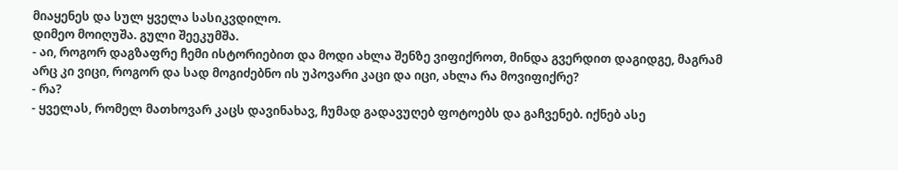მიაყენეს და სულ ყველა სასიკვდილო.
დიმეო მოიღუშა. გული შეეკუმშა.
- აი, როგორ დაგზაფრე ჩემი ისტორიებით და მოდი ახლა შენზე ვიფიქროთ, მინდა გვერდით დაგიდგე, მაგრამ არც კი ვიცი, როგორ და სად მოგიძებნო ის უპოვარი კაცი და იცი, ახლა რა მოვიფიქრე?
- რა?
- ყველას, რომელ მათხოვარ კაცს დავინახავ, ჩუმად გადავუღებ ფოტოებს და გაჩვენებ. იქნებ ასე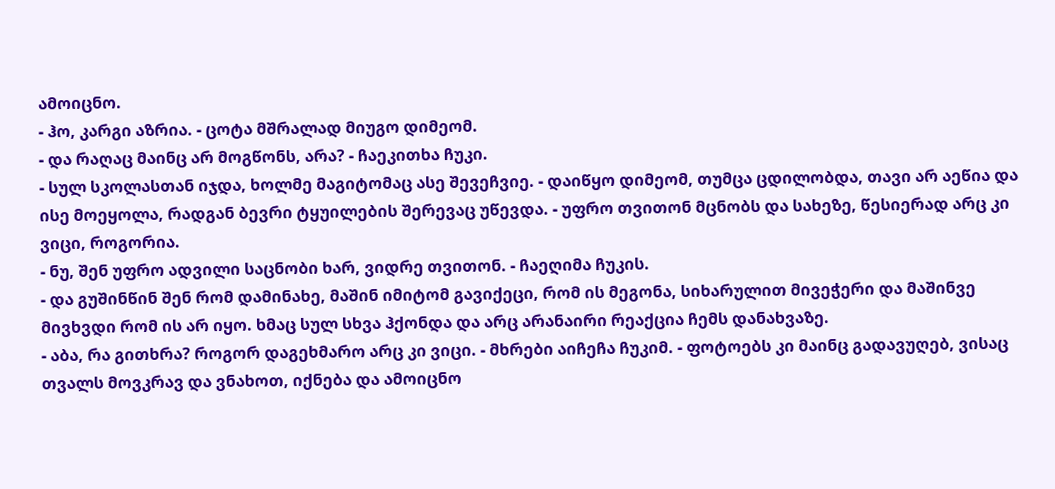ამოიცნო.
- ჰო, კარგი აზრია. - ცოტა მშრალად მიუგო დიმეომ.
- და რაღაც მაინც არ მოგწონს, არა? - ჩაეკითხა ჩუკი.
- სულ სკოლასთან იჯდა, ხოლმე მაგიტომაც ასე შევეჩვიე. - დაიწყო დიმეომ, თუმცა ცდილობდა, თავი არ აეწია და ისე მოეყოლა, რადგან ბევრი ტყუილების შერევაც უწევდა. - უფრო თვითონ მცნობს და სახეზე, წესიერად არც კი ვიცი, როგორია.
- ნუ, შენ უფრო ადვილი საცნობი ხარ, ვიდრე თვითონ. - ჩაეღიმა ჩუკის.
- და გუშინწინ შენ რომ დამინახე, მაშინ იმიტომ გავიქეცი, რომ ის მეგონა, სიხარულით მივეჭერი და მაშინვე მივხვდი რომ ის არ იყო. ხმაც სულ სხვა ჰქონდა და არც არანაირი რეაქცია ჩემს დანახვაზე.
- აბა, რა გითხრა? როგორ დაგეხმარო არც კი ვიცი. - მხრები აიჩეჩა ჩუკიმ. - ფოტოებს კი მაინც გადავუღებ, ვისაც თვალს მოვკრავ და ვნახოთ, იქნება და ამოიცნო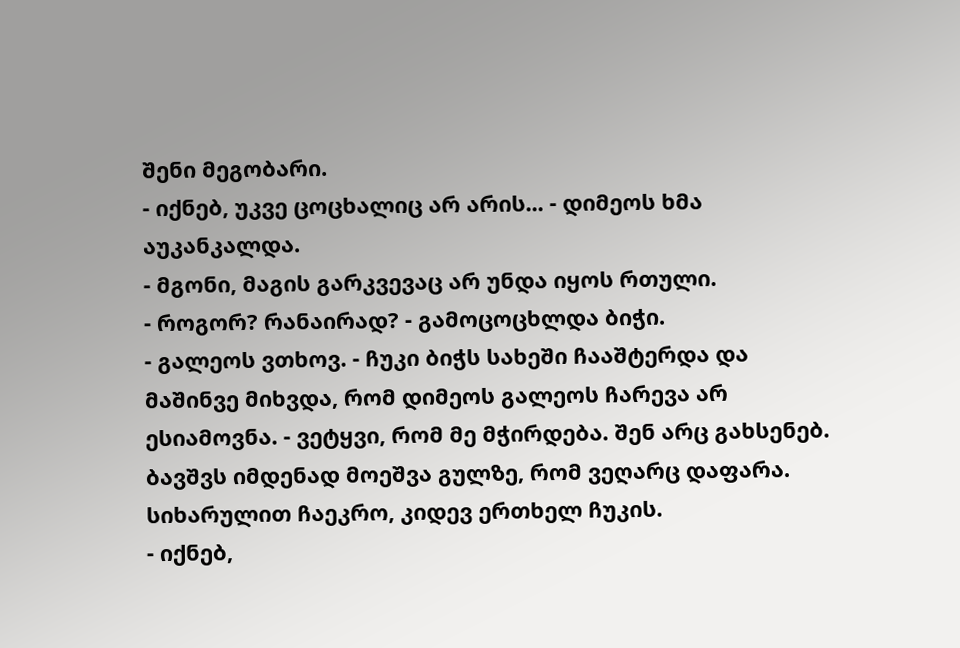შენი მეგობარი.
- იქნებ, უკვე ცოცხალიც არ არის... - დიმეოს ხმა აუკანკალდა.
- მგონი, მაგის გარკვევაც არ უნდა იყოს რთული.
- როგორ? რანაირად? - გამოცოცხლდა ბიჭი.
- გალეოს ვთხოვ. - ჩუკი ბიჭს სახეში ჩააშტერდა და მაშინვე მიხვდა, რომ დიმეოს გალეოს ჩარევა არ ესიამოვნა. - ვეტყვი, რომ მე მჭირდება. შენ არც გახსენებ.
ბავშვს იმდენად მოეშვა გულზე, რომ ვეღარც დაფარა. სიხარულით ჩაეკრო, კიდევ ერთხელ ჩუკის.
- იქნებ,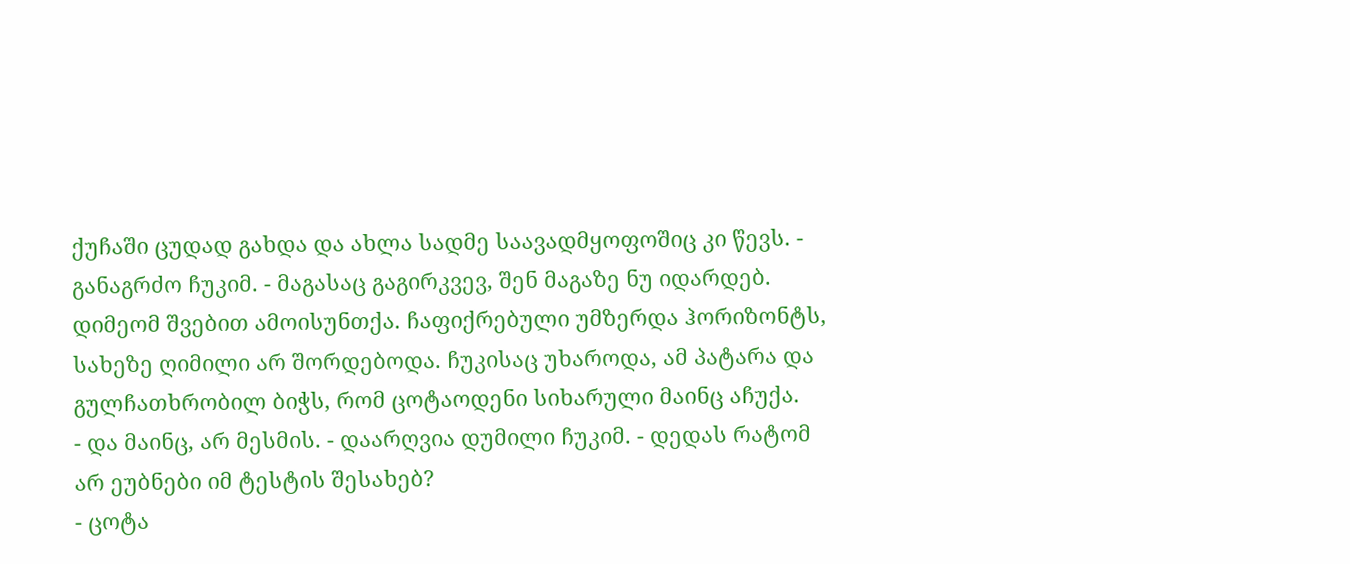ქუჩაში ცუდად გახდა და ახლა სადმე საავადმყოფოშიც კი წევს. - განაგრძო ჩუკიმ. - მაგასაც გაგირკვევ, შენ მაგაზე ნუ იდარდებ.
დიმეომ შვებით ამოისუნთქა. ჩაფიქრებული უმზერდა ჰორიზონტს, სახეზე ღიმილი არ შორდებოდა. ჩუკისაც უხაროდა, ამ პატარა და გულჩათხრობილ ბიჭს, რომ ცოტაოდენი სიხარული მაინც აჩუქა.
- და მაინც, არ მესმის. - დაარღვია დუმილი ჩუკიმ. - დედას რატომ არ ეუბნები იმ ტესტის შესახებ?
- ცოტა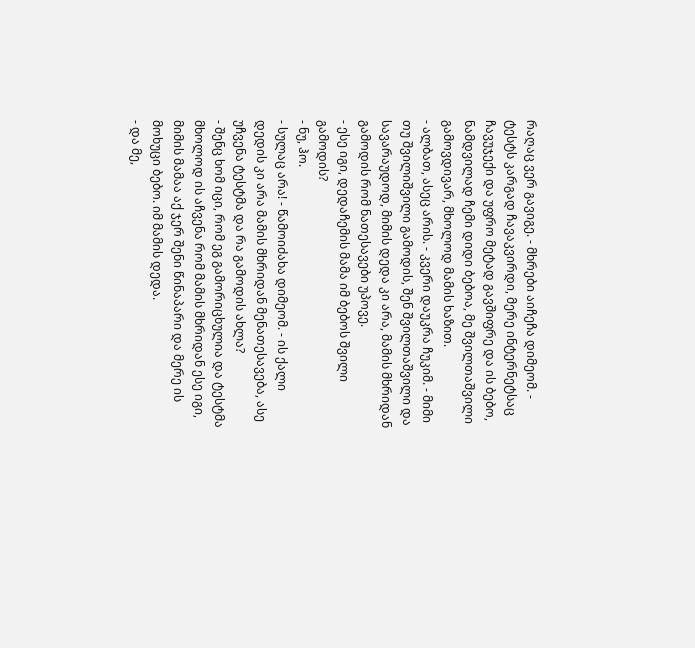რაღაც ვერ გავიგე. - მხრები აიჩეჩა დიმეომ. - ტესტს კარგად ჩავაკვირდი, მერე ინტერნეტსაც ჩავუჯექი და უფრო მეტად გავშიფრე და ის ბებო, ნამდვილად ჩემი დიდი ბებოა, მე შვილთაშვილი გამოვდივარ, მხოლოდ მამის ხაზით.
- ალბათ, ასეც არის. - კვერი დაუკრა ჩუკიმ. - მიმი თუ შვილიშვილი გამოდის, შენ შვილთაშვილი და სავარაუდოდ, მიმის დედა კი არა, მამის მხრიდან გამოდის რომ ნათესავები უპოვე.
- ესე იგი, დედაჩემის მამა იმ ბებოს შვილი გამოდის?
- ნუ, ჰო.
- სულაც არა! - წამოიძახა დიმეომ. - ის ქალი დედის კი არა მამის მხრიდან მენათესავება, ასე უჩვენა ტესტმა და რა გამოდის ახლა?
- შენც ხომ იცი, რომ ეგ გამორიცხულია და ტესტმა მხოლოდ ის აჩვენა რომ მამის მხრიდან ესე იგი, მიმის მამაა აქ ჯერ შენი წინაპარი და მერე ის მოხუცი ბებო. იმ მამის დედა.
- და მე,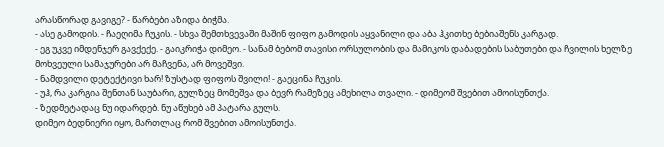არასწორად გავიგე? - წარბები აზიდა ბიჭმა.
- ასე გამოდის. - ჩაეღიმა ჩუკის. - სხვა შემთხვევაში მაშინ ფიფო გამოდის აყვანილი და აბა ჰკითხე ბებიაშენს კარგად.
- ეგ უკვე იმდენჯერ გავქექე. - გაიკრიჭა დიმეო. - სანამ ბებომ თავისი ორსულობის და მამიკოს დაბადების საბუთები და ჩვილის ხელზე მოხვეული სამაჯურები არ მაჩვენა, არ მოვეშვი.
- ნამდვილი დეტექტივი ხარ! ზუსტად ფიფოს შვილი! - გაეცინა ჩუკის.
- უჰ, რა კარგია შენთან საუბარი, გულზეც მომეშვა და ბევრ რამეზეც ამეხილა თვალი. - დიმეომ შვებით ამოისუნთქა.
- ზედმეტადაც ნუ იდარდებ. ნუ აწუხებ ამ პატარა გულს.
დიმეო ბედნიერი იყო, მართლაც რომ შვებით ამოისუნთქა.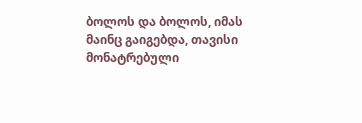ბოლოს და ბოლოს, იმას მაინც გაიგებდა, თავისი მონატრებული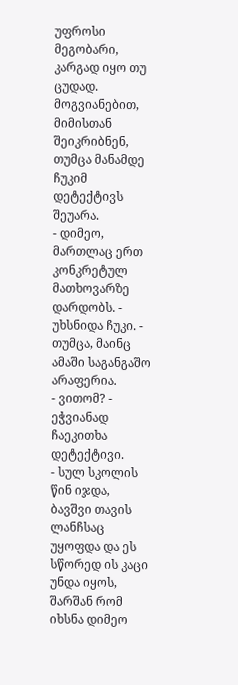უფროსი მეგობარი, კარგად იყო თუ ცუდად.
მოგვიანებით, მიმისთან შეიკრიბნენ, თუმცა მანამდე ჩუკიმ დეტექტივს შეუარა.
- დიმეო, მართლაც ერთ კონკრეტულ მათხოვარზე დარდობს. - უხსნიდა ჩუკი. - თუმცა, მაინც ამაში საგანგაშო არაფერია.
- ვითომ? - ეჭვიანად ჩაეკითხა დეტექტივი.
- სულ სკოლის წინ იჯდა, ბავშვი თავის ლანჩსაც უყოფდა და ეს სწორედ ის კაცი უნდა იყოს, შარშან რომ იხსნა დიმეო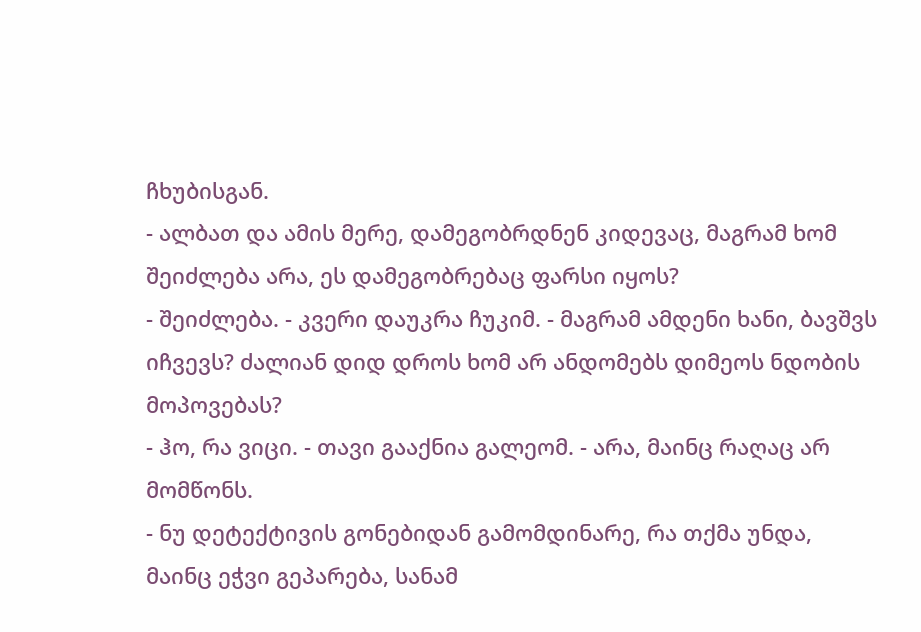ჩხუბისგან.
- ალბათ და ამის მერე, დამეგობრდნენ კიდევაც, მაგრამ ხომ შეიძლება არა, ეს დამეგობრებაც ფარსი იყოს?
- შეიძლება. - კვერი დაუკრა ჩუკიმ. - მაგრამ ამდენი ხანი, ბავშვს იჩვევს? ძალიან დიდ დროს ხომ არ ანდომებს დიმეოს ნდობის მოპოვებას?
- ჰო, რა ვიცი. - თავი გააქნია გალეომ. - არა, მაინც რაღაც არ მომწონს.
- ნუ დეტექტივის გონებიდან გამომდინარე, რა თქმა უნდა, მაინც ეჭვი გეპარება, სანამ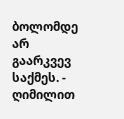ბოლომდე არ გაარკვევ საქმეს. - ღიმილით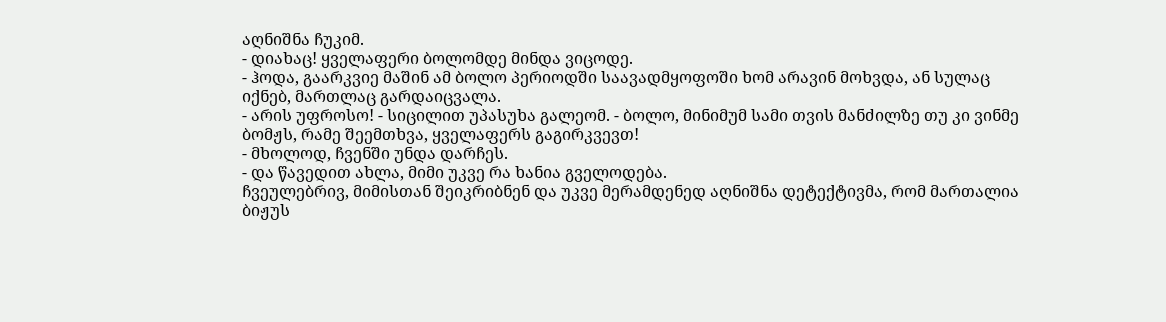აღნიშნა ჩუკიმ.
- დიახაც! ყველაფერი ბოლომდე მინდა ვიცოდე.
- ჰოდა, გაარკვიე მაშინ ამ ბოლო პერიოდში საავადმყოფოში ხომ არავინ მოხვდა, ან სულაც იქნებ, მართლაც გარდაიცვალა.
- არის უფროსო! - სიცილით უპასუხა გალეომ. - ბოლო, მინიმუმ სამი თვის მანძილზე თუ კი ვინმე ბომჟს, რამე შეემთხვა, ყველაფერს გაგირკვევთ!
- მხოლოდ, ჩვენში უნდა დარჩეს.
- და წავედით ახლა, მიმი უკვე რა ხანია გველოდება.
ჩვეულებრივ, მიმისთან შეიკრიბნენ და უკვე მერამდენედ აღნიშნა დეტექტივმა, რომ მართალია ბიჟუს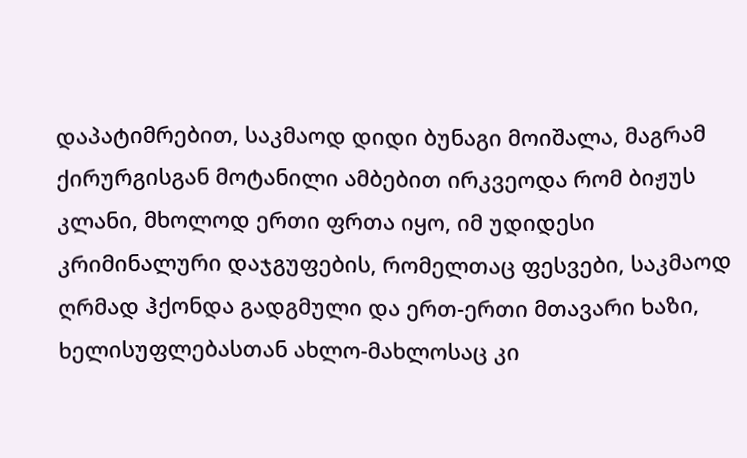დაპატიმრებით, საკმაოდ დიდი ბუნაგი მოიშალა, მაგრამ ქირურგისგან მოტანილი ამბებით ირკვეოდა რომ ბიჟუს კლანი, მხოლოდ ერთი ფრთა იყო, იმ უდიდესი კრიმინალური დაჯგუფების, რომელთაც ფესვები, საკმაოდ ღრმად ჰქონდა გადგმული და ერთ-ერთი მთავარი ხაზი, ხელისუფლებასთან ახლო-მახლოსაც კი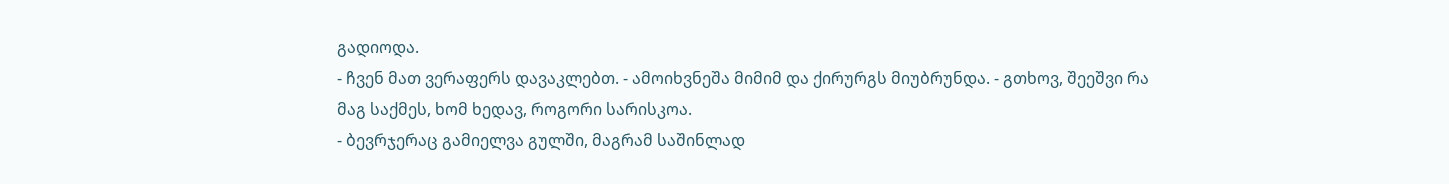გადიოდა.
- ჩვენ მათ ვერაფერს დავაკლებთ. - ამოიხვნეშა მიმიმ და ქირურგს მიუბრუნდა. - გთხოვ, შეეშვი რა მაგ საქმეს, ხომ ხედავ, როგორი სარისკოა.
- ბევრჯერაც გამიელვა გულში, მაგრამ საშინლად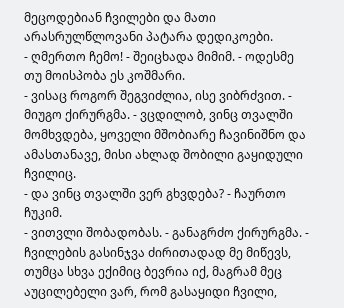მეცოდებიან ჩვილები და მათი არასრულწლოვანი პატარა დედიკოები.
- ღმერთო ჩემო! - შეიცხადა მიმიმ. - ოდესმე თუ მოისპობა ეს კოშმარი.
- ვისაც როგორ შეგვიძლია, ისე ვიბრძვით. - მიუგო ქირურგმა. - ვცდილობ, ვინც თვალში მომხვდება, ყოველი მშობიარე ჩავინიშნო და ამასთანავე, მისი ახლად შობილი გაყიდული ჩვილიც.
- და ვინც თვალში ვერ გხვდება? - ჩაურთო ჩუკიმ.
- ვითვლი შობადობას. - განაგრძო ქირურგმა. - ჩვილების გასინჯვა ძირითადად მე მიწევს, თუმცა სხვა ექიმიც ბევრია იქ, მაგრამ მეც აუცილებელი ვარ, რომ გასაყიდი ჩვილი,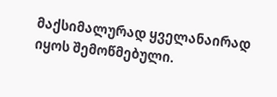მაქსიმალურად ყველანაირად იყოს შემოწმებული.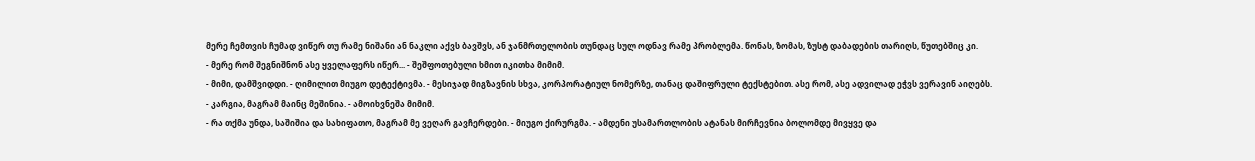მერე ჩემთვის ჩუმად ვიწერ თუ რამე ნიშანი ან ნაკლი აქვს ბავშვს, ან ჯანმრთელობის თუნდაც სულ ოდნავ რამე პრობლემა. წონას, ზომას, ზუსტ დაბადების თარიღს, წუთებშიც კი.
- მერე რომ შეგნიშნონ ასე ყველაფერს იწერ... - შეშფოთებული ხმით იკითხა მიმიმ.
- მიმი, დამშვიდდი. - ღიმილით მიუგო დეტექტივმა. - მესიჯად მიგზავნის სხვა, კორპორატიულ ნომერზე, თანაც დაშიფრული ტექსტებით. ასე რომ, ასე ადვილად ეჭვს ვერავინ აიღებს.
- კარგია, მაგრამ მაინც მეშინია. - ამოიხვნეშა მიმიმ.
- რა თქმა უნდა, საშიშია და სახიფათო, მაგრამ მე ვეღარ გავჩერდები. - მიუგო ქირურგმა. - ამდენი უსამართლობის ატანას მირჩევნია ბოლომდე მივყვე და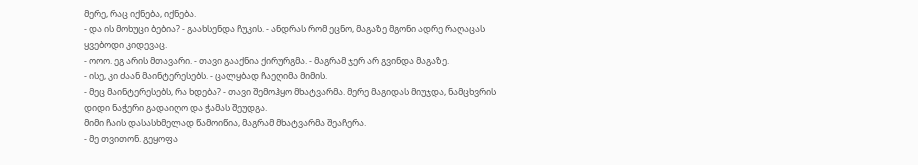მერე, რაც იქნება, იქნება.
- და ის მოხუცი ბებია? - გაახსენდა ჩუკის. - ანდრას რომ ეცნო, მაგაზე მგონი ადრე რაღაცას ყვებოდი კიდევაც.
- ოოო. ეგ არის მთავარი. - თავი გააქნია ქირურგმა. - მაგრამ ჯერ არ გვინდა მაგაზე.
- ისე, კი ძაან მაინტერესებს. - ცალყბად ჩაეღიმა მიმის.
- მეც მაინტერესებს, რა ხდება? - თავი შემოჰყო მხატვარმა. მერე მაგიდას მიუჯდა, ნამცხვრის დიდი ნაჭერი გადაიღო და ჭამას შეუდგა.
მიმი ჩაის დასასხმელად წამოიწია, მაგრამ მხატვარმა შეაჩერა.
- მე თვითონ. გეყოფა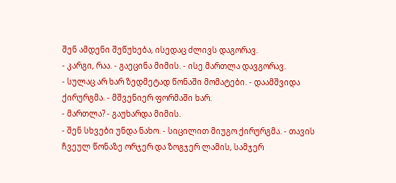შენ ამდენი შეწუხება, ისედაც ძლივს დაგორავ.
- კარგი, რაა. - გაეცინა მიმის. - ისე მართლა დავგორავ.
- სულაც არ ხარ ზედმეტად წონაში მომატები. - დაამშვიდა ქირურგმა. - მშვენიერ ფორმაში ხარ.
- მართლა? - გაუხარდა მიმის.
- შენ სხვები უნდა ნახო. - სიცილით მიუგო ქირურგმა. - თავის ჩვეულ წონაზე ორჯერ და ზოგჯერ ლამის, სამჯერ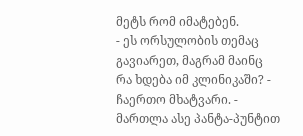მეტს რომ იმატებენ.
- ეს ორსულობის თემაც გავიარეთ, მაგრამ მაინც რა ხდება იმ კლინიკაში? - ჩაერთო მხატვარი. - მართლა ასე პანტა-პუნტით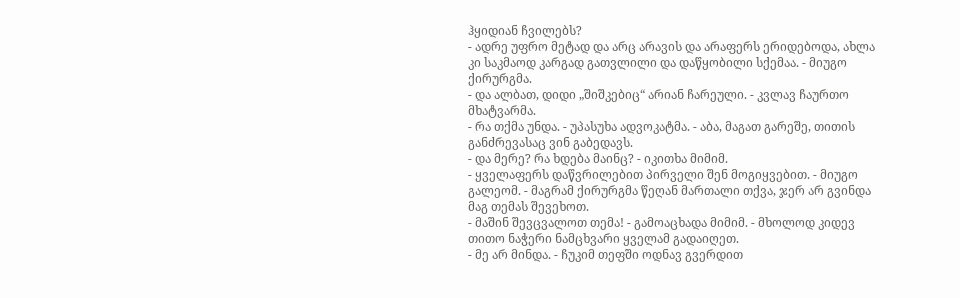ჰყიდიან ჩვილებს?
- ადრე უფრო მეტად და არც არავის და არაფერს ერიდებოდა, ახლა კი საკმაოდ კარგად გათვლილი და დაწყობილი სქემაა. - მიუგო ქირურგმა.
- და ალბათ, დიდი „შიშკებიც“ არიან ჩარეული. - კვლავ ჩაურთო მხატვარმა.
- რა თქმა უნდა. - უპასუხა ადვოკატმა. - აბა, მაგათ გარეშე, თითის განძრევასაც ვინ გაბედავს.
- და მერე? რა ხდება მაინც? - იკითხა მიმიმ.
- ყველაფერს დაწვრილებით პირველი შენ მოგიყვებით. - მიუგო გალეომ. - მაგრამ ქირურგმა წეღან მართალი თქვა, ჯერ არ გვინდა მაგ თემას შევეხოთ.
- მაშინ შევცვალოთ თემა! - გამოაცხადა მიმიმ. - მხოლოდ კიდევ თითო ნაჭერი ნამცხვარი ყველამ გადაიღეთ.
- მე არ მინდა. - ჩუკიმ თეფში ოდნავ გვერდით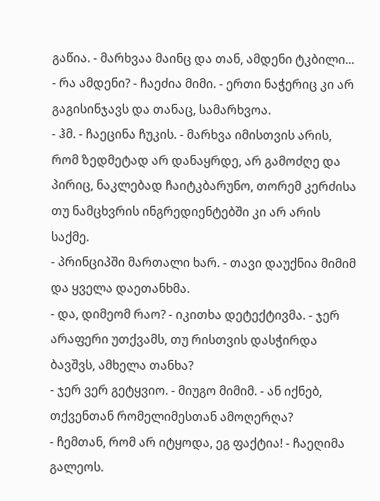გაწია. - მარხვაა მაინც და თან, ამდენი ტკბილი...
- რა ამდენი? - ჩაეძია მიმი. - ერთი ნაჭერიც კი არ გაგისინჯავს და თანაც, სამარხვოა.
- ჰმ. - ჩაეცინა ჩუკის. - მარხვა იმისთვის არის, რომ ზედმეტად არ დანაყრდე, არ გამოძღე და პირიც, ნაკლებად ჩაიტკბარუნო, თორემ კერძისა თუ ნამცხვრის ინგრედიენტებში კი არ არის საქმე.
- პრინციპში მართალი ხარ. - თავი დაუქნია მიმიმ და ყველა დაეთანხმა.
- და, დიმეომ რაო? - იკითხა დეტექტივმა. - ჯერ არაფერი უთქვამს, თუ რისთვის დასჭირდა ბავშვს, ამხელა თანხა?
- ჯერ ვერ გეტყვიო. - მიუგო მიმიმ. - ან იქნებ, თქვენთან რომელიმესთან ამოღერღა?
- ჩემთან, რომ არ იტყოდა, ეგ ფაქტია! - ჩაეღიმა გალეოს.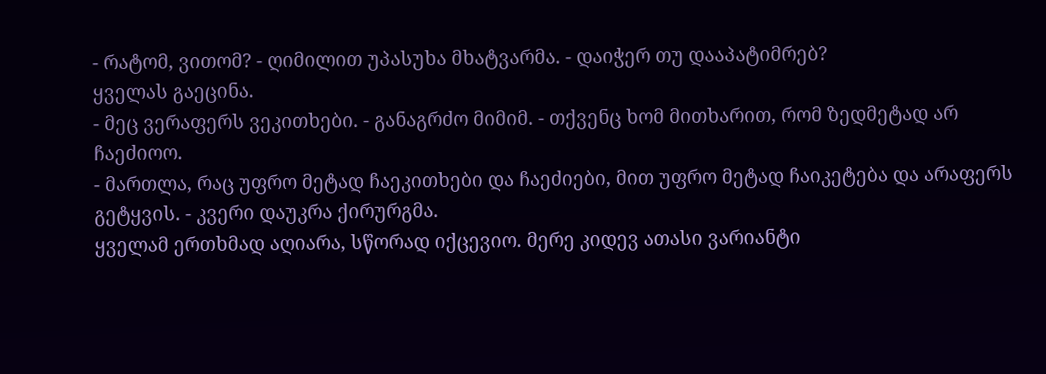- რატომ, ვითომ? - ღიმილით უპასუხა მხატვარმა. - დაიჭერ თუ დააპატიმრებ?
ყველას გაეცინა.
- მეც ვერაფერს ვეკითხები. - განაგრძო მიმიმ. - თქვენც ხომ მითხარით, რომ ზედმეტად არ ჩაეძიოო.
- მართლა, რაც უფრო მეტად ჩაეკითხები და ჩაეძიები, მით უფრო მეტად ჩაიკეტება და არაფერს გეტყვის. - კვერი დაუკრა ქირურგმა.
ყველამ ერთხმად აღიარა, სწორად იქცევიო. მერე კიდევ ათასი ვარიანტი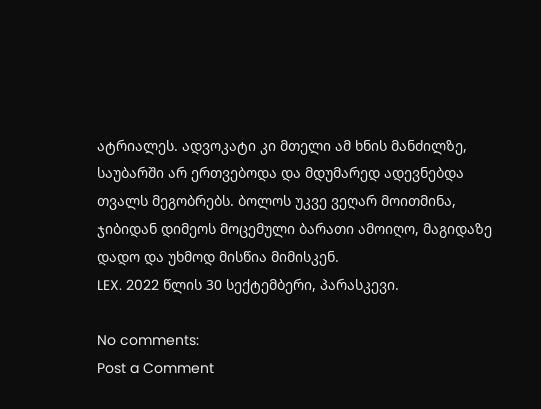ატრიალეს. ადვოკატი კი მთელი ამ ხნის მანძილზე, საუბარში არ ერთვებოდა და მდუმარედ ადევნებდა თვალს მეგობრებს. ბოლოს უკვე ვეღარ მოითმინა, ჯიბიდან დიმეოს მოცემული ბარათი ამოიღო, მაგიდაზე დადო და უხმოდ მისწია მიმისკენ.
LEX. 2022 წლის 30 სექტემბერი, პარასკევი.

No comments:
Post a Comment